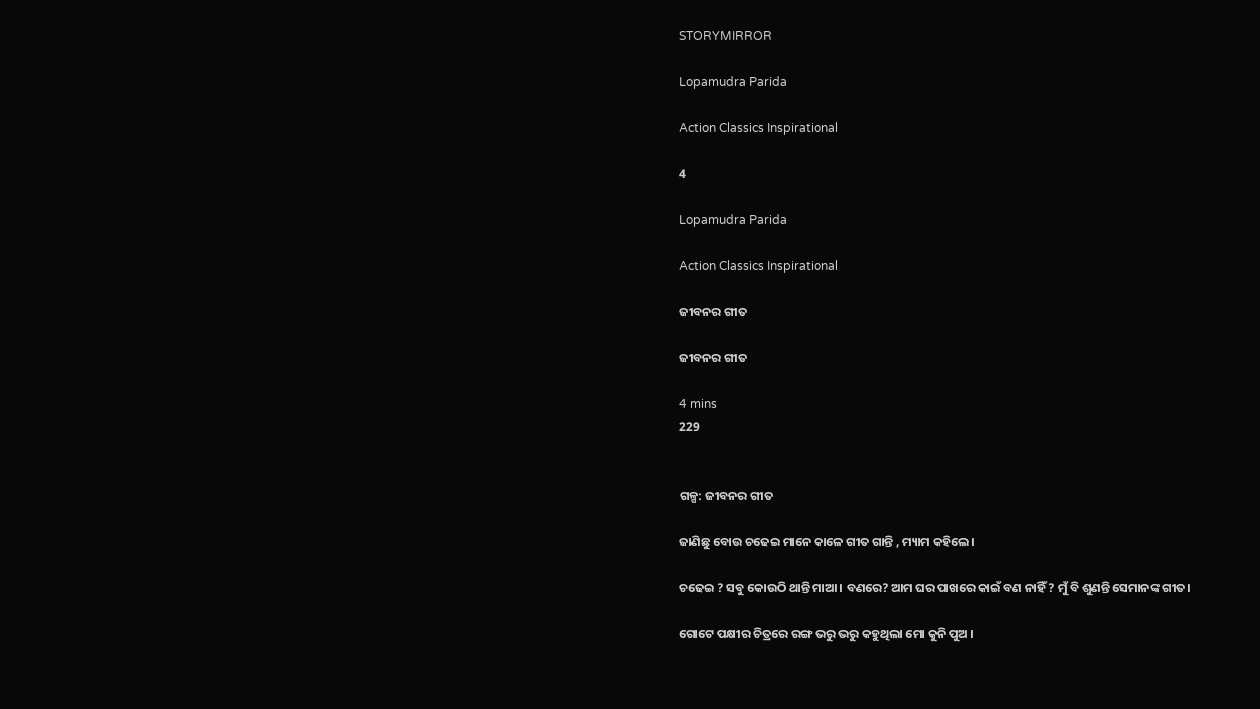STORYMIRROR

Lopamudra Parida

Action Classics Inspirational

4

Lopamudra Parida

Action Classics Inspirational

ଜୀବନର ଗୀତ

ଜୀବନର ଗୀତ

4 mins
229


ଗଳ୍ପ: ଜୀବନର ଗୀତ

ଜାଣିଛୁ ବୋଉ ଚଢେଇ ମାନେ କାଳେ ଗୀତ ଗାନ୍ତି , ମ୍ୟାମ କହିଲେ।

ଚଢେଇ ? ସବୁ କୋଉଠି ଥାନ୍ତି ମାଆ । ବଣରେ? ଆମ ଘର ପାଖରେ କାଇଁ ବଣ ନାହିଁ ? ମୁଁ ବି ଶୁଣନ୍ତି ସେମାନଙ୍କ ଗୀତ।

ଗୋଟେ ପକ୍ଷୀର ଚିତ୍ରରେ ରଙ୍ଗ ଭରୁ ଭରୁ କହୁଥିଲା ମୋ କୁନି ପୁଅ ।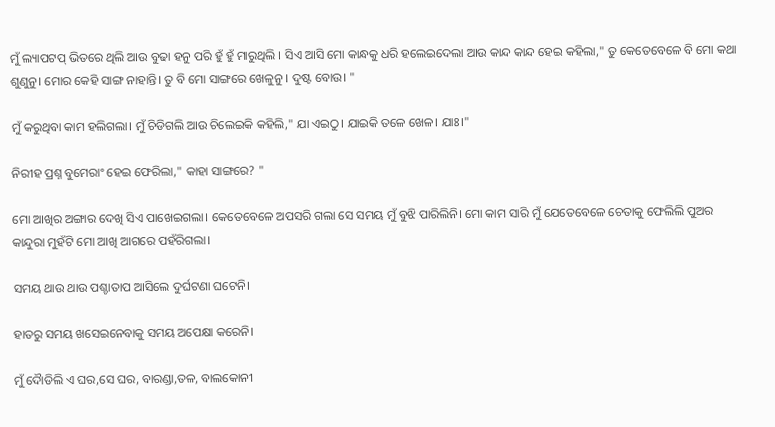ମୁଁ ଲ୍ୟାପଟପ୍ ଭିତରେ ଥିଲି ଆଉ ବୁଢା ହନୁ ପରି ହୁଁ ହୁଁ ମାରୁଥିଲି । ସିଏ ଆସି ମୋ କାନ୍ଧକୁ ଧରି ହଲେଇଦେଲା ଆଉ କାନ୍ଦ କାନ୍ଦ ହେଇ କହିଲା," ତୁ କେତେବେଳେ ବି ମୋ କଥା ଶୁଣୁନୁ। ମୋର କେହି ସାଙ୍ଗ ନାହାନ୍ତି। ତୁ ବି ମୋ ସାଙ୍ଗରେ ଖେଳୁନୁ । ଦୁଷ୍ଟ ବୋଉ। "

ମୁଁ କରୁଥିବା କାମ ହଲିଗଲା। ମୁଁ ଚିଡିଗଲି ଆଉ ଚିଲେଇକି କହିଲି," ଯା ଏଇଠୁ। ଯାଇକି ତଳେ ଖେଳ। ଯାଃ।"

ନିରୀହ ପ୍ରଶ୍ନ ବୁମେରାଂ ହେଇ ଫେରିଲା," କାହା ସାଙ୍ଗରେ? "

ମୋ ଆଖିର ଅଙ୍ଗାର ଦେଖି ସିଏ ପାଖେଇଗଲା। କେତେବେଳେ ଅପସରି ଗଲା ସେ ସମୟ ମୁଁ ବୁଝି ପାରିଲିନି। ମୋ କାମ ସାରି ମୁଁ ଯେତେବେଳେ ଚେତାକୁ ଫେଲିଲି ପୁଅର କାନ୍ଦୁରା ମୁହଁଟି ମୋ ଆଖି ଆଗରେ ପହଁରିଗଲା।

ସମୟ ଥାଉ ଥାଉ ପଶ୍ଚାତାପ ଆସିଲେ ଦୁର୍ଘଟଣା ଘଟେନି।

ହାତରୁ ସମୟ ଖସେଇନେବାକୁ ସମୟ ଅପେକ୍ଷା କରେନି।

ମୁଁ ଦୈାଡିଲି ଏ ଘର,ସେ ଘର, ବାରଣ୍ଡା,ତଳ, ବାଲକୋନୀ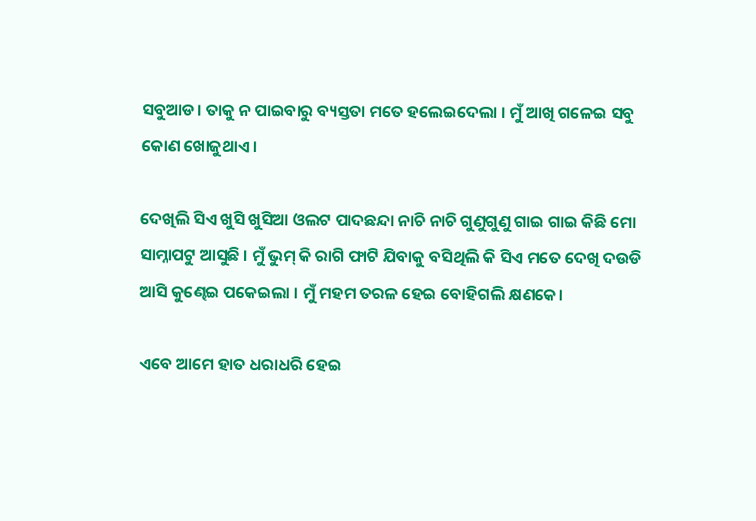ସବୁଆଡ। ତାକୁ ନ ପାଇବାରୁ ବ୍ୟସ୍ତତା ମତେ ହଲେଇଦେଲା । ମୁଁ ଆଖି ଗଳେଇ ସବୁ କୋଣ ଖୋଜୁଥାଏ।

ଦେଖିଲି ସିଏ ଖୁସି ଖୁସିଆ ଓଲଟ ପାଦଛନ୍ଦା ନାଚି ନାଚି ଗୁଣୁଗୁଣୁ ଗାଇ ଗାଇ କିଛି ମୋ ସାମ୍ନାପଟୁ ଆସୁଛି । ମୁଁ ଭୁମ୍ କି ରାଗି ଫାଟି ଯିବାକୁ ବସିଥିଲି କି ସିଏ ମତେ ଦେଖି ଦଉଡି ଆସି କୁଣ୍ଢେଇ ପକେଇଲା । ମୁଁ ମହମ ତରଳ ହେଇ ବୋହିଗଲି କ୍ଷଣକେ।

ଏବେ ଆମେ ହାତ ଧରାଧରି ହେଇ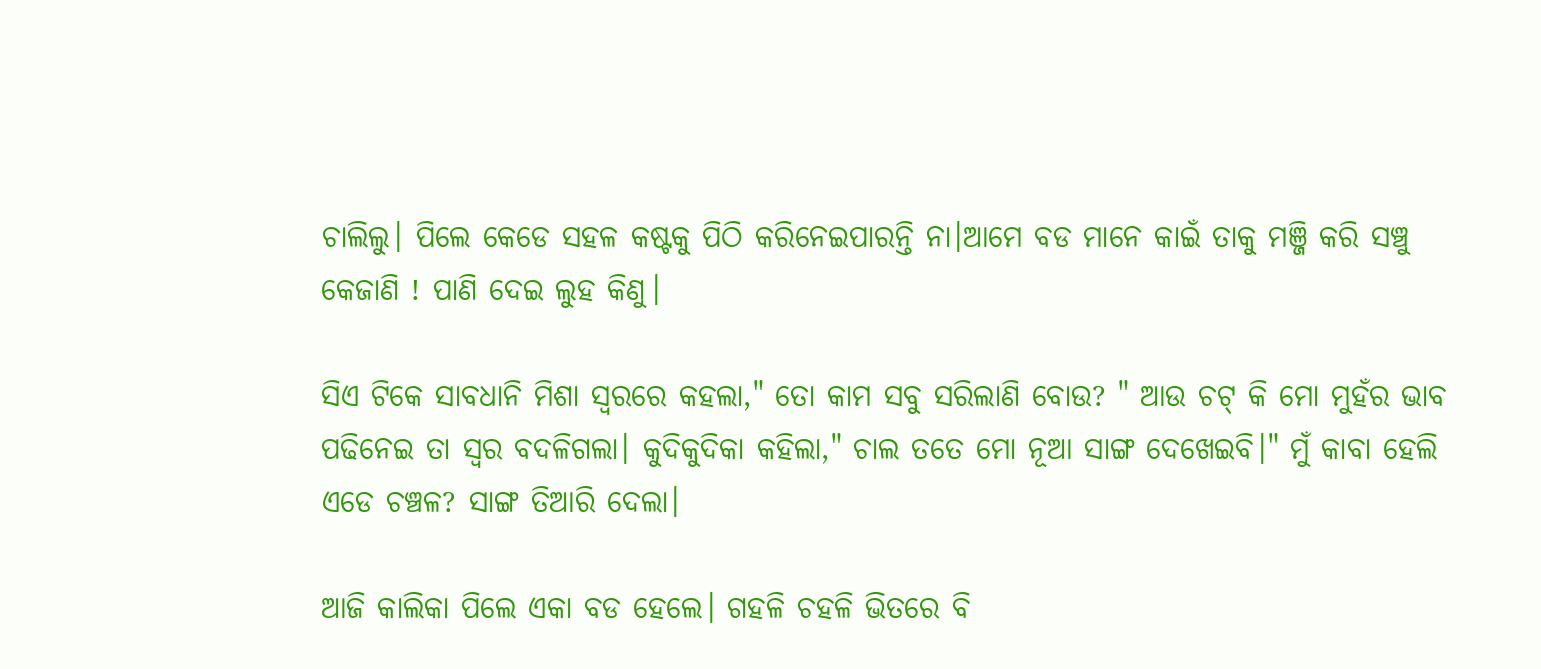ଚାଲିଲୁ। ପିଲେ କେଡେ ସହଳ କଷ୍ଟକୁ ପିଠି କରିନେଇପାରନ୍ତି ନା।ଆମେ ବଡ ମାନେ କାଇଁ ତାକୁ ମଞ୍ଜି କରି ସଞ୍ଚୁ କେଜାଣି ! ପାଣି ଦେଇ ଲୁହ କିଣୁ।

ସିଏ ଟିକେ ସାବଧାନି ମିଶା ସ୍ୱରରେ କହଲା," ତୋ କାମ ସବୁ ସରିଲାଣି ବୋଉ? " ଆଉ ଚଟ୍ କି ମୋ ମୁହଁର ଭାବ ପଢିନେଇ ତା ସ୍ବର ବଦଳିଗଲା। କୁଦିକୁଦିକା କହିଲା," ଚାଲ ତତେ ମୋ ନୂଆ ସାଙ୍ଗ ଦେଖେଇବି।" ମୁଁ କାବା ହେଲି ଏଡେ ଚଞ୍ଚଳ? ସାଙ୍ଗ ତିଆରି ଦେଲା।

ଆଜି କାଲିକା ପିଲେ ଏକା ବଡ ହେଲେ। ଗହଳି ଚହଳି ଭିତରେ ବି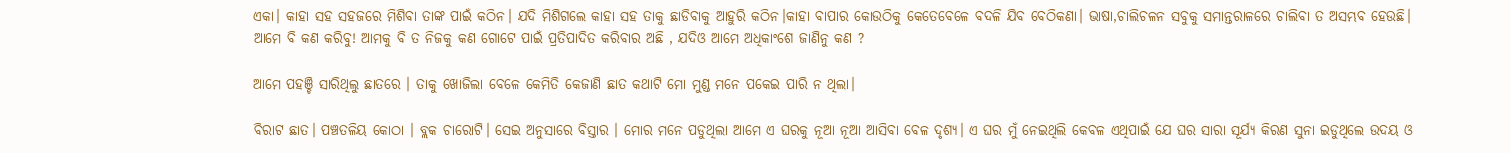ଏକା। କାହା ସହ ସହଜରେ ମିଶିବା ତାଙ୍କ ପାଇଁ କଠିନ। ଯଦି ମିଶିଗଲେ କାହା ସହ ତାକୁ ଛାଡିବାକୁ ଆହୁରି କଠିନ।କାହା ବାପାର କୋଉଠିକୁ କେତେବେଳେ ବଦଳି ଯିବ ବେଠିକଣା। ଭାଷା,ଚାଲିଚଳନ ସବୁକୁ ସମାନ୍ତରାଳରେ ଚାଲିବା ତ ଅସମ୍ଭବ ହେଉଛି। ଆମେ ବି କଣ କରିବୁ! ଆମକୁ ବି ତ ନିଜକୁ କଣ ଗୋଟେ ପାଇଁ ପ୍ରତିପାଦିତ କରିବାର ଅଛି , ଯଦିଓ ଆମେ ଅଧିକାଂଶେ ଜାଣିନୁ କଣ ?

ଆମେ ପହଞ୍ଚି ସାରିଥିଲୁ ଛାତରେ । ତାକୁ ଖୋଜିଲା ବେଳେ କେମିତି କେଜାଣି ଛାତ କଥାଟି ମୋ ମୁଣ୍ଡ ମନେ ପକେଇ ପାରି ନ ଥିଲା।

ବିରାଟ ଛାତ। ପଞ୍ଚତଳିୟ କୋଠା । ବ୍ଲକ ଚାରୋଟି। ସେଇ ଅନୁସାରେ ବିସ୍ତାର । ମୋର ମନେ ପଡୁଥିଲା ଆମେ ଏ ଘରକୁ ନୂଆ ନୂଆ ଆସିବା ବେଳ ଦୃଶ୍ୟ। ଏ ଘର ମୁଁ ନେଇଥିଲି କେବଳ ଏଥିପାଇଁ ଯେ ଘର ସାରା ସୂର୍ଯ୍ୟ କିରଣ ସୁନା ଇଡୁଥିଲେ ଉଦୟ ଓ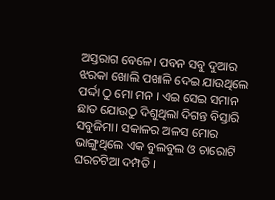ଅସ୍ତରାଗ ବେଳେ। ପବନ ସବୁ ଦୁଆର ଝରକା ଖୋଲି ପଖାଳି ଦେଇ ଯାଉଥିଲେ ପର୍ଦ୍ଦା ଠୁ ମୋ ମନ । ଏଇ ସେଇ ସମାନ ଛାତ ଯୋଉଠୁ ଦିଶୁଥିଲା ଦିଗନ୍ତ ବିସ୍ତାରି ସବୁଜିମା। ସକାଳର ଅଳସ ମୋର ଭାଙ୍ଗୁଥିଲେ ଏକ ବୁଲବୁଲ ଓ ଚାରୋଟି ଘରଚଟିଆ ଦମ୍ପତି ।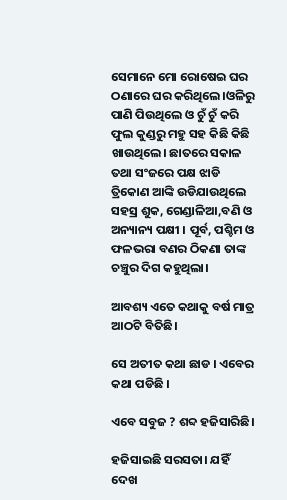ସେମାନେ ମୋ ରୋଷେଇ ଘର ଠଣାରେ ଘର କରିଥିଲେ।ଓଳିରୁ ପାଣି ପିଉଥିଲେ ଓ ଚୁଁ ଚୁଁ କରି ଫୁଲ କୁଣ୍ଡରୁ ମହୁ ସହ କିଛି କିଛି ଖାଉଥିଲେ। ଛାତରେ ସକାଳ ତଥା ସଂଜରେ ପକ୍ଷ ଝାଡି ତ୍ରିକୋଣ ଆଙ୍କି ଉଡିଯାଉଥିଲେ ସହସ୍ର ଶୁକ, ଗେଣ୍ଡାଳିଆ,ବଣି ଓ ଅନ୍ୟାନ୍ୟ ପକ୍ଷୀ । ପୂର୍ବ, ପଶ୍ଚିମ ଓ ଫଳଭରା ବଣର ଠିକଣା ତାଙ୍କ ଚଞ୍ଚୁର ଦିଗ କହୁଥିଲା।

ଆବଶ୍ୟ ଏତେ କଥାକୁ ବର୍ଷ ମାତ୍ର ଆଠଟି ବିତିଛି।

ସେ ଅତୀତ କଥା ଛାଡ । ଏବେର କଥା ପଡିଛି ।

ଏବେ ସବୁଜ ? ଶବ୍ଦ ହଜିସାରିଛି।

ହଜିସାଇଛି ସରସତା। ଯହିଁ ଦେଖ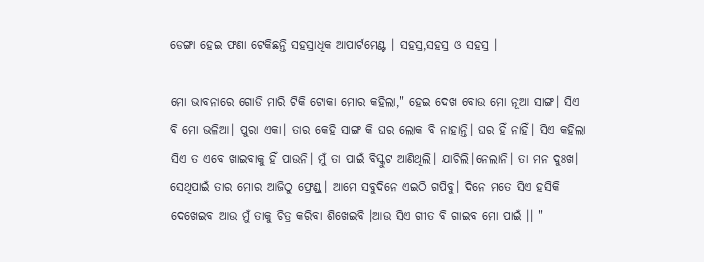ଡେଙ୍ଗା ହେଇ ଫଣା ଟେକିଛନ୍ତି ସହସ୍ରାଧିକ ଆପାର୍ଟମେଣ୍ଟ । ସହସ୍ର,ସହସ୍ର ଓ ସହସ୍ର ।

ମୋ ଭାବନାରେ ଗୋଡି ମାରି ଟିକି ଟୋକା ମୋର କହିଲା," ହେଇ ଦେଖ ବୋଉ ମୋ ନୂଆ ସାଙ୍ଗ। ସିଏ ବି ମୋ ଭଳିଆ। ପୁରା ଏକା। ତାର କେହି ସାଙ୍ଗ କି ଘର ଲୋକ ବି ନାହାନ୍ତି। ଘର ହିଁ ନାହିଁ। ସିଏ କହିଲା ସିଏ ତ ଏବେ ଖାଇବାକୁ ହିଁ ପାଉନି। ମୁଁ ତା ପାଇଁ ବିସ୍କୁଟ ଆଣିଥିଲି। ଯାଚିଲି।ନେଲାନି। ତା ମନ ଦୁଃଖ। ସେଥିପାଇଁ ତାର ମୋର ଆଜିଠୁ ଫ୍ରେଣ୍ଡ୍। ଆମେ ସବୁଦିନେ ଏଇଠି ଗପିବୁ। ଦିନେ ମତେ ସିଏ ହସିକି ଦେଖେଇବ ଆଉ ମୁଁ ତାକୁ ଚିତ୍ର କରିବା ଶିଖେଇବି ‌।ଆଉ ସିଏ ଗୀତ ବି ଗାଇବ ମୋ ପାଇଁ ।। "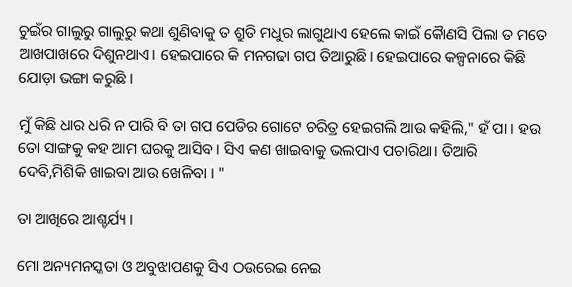ଚୁଇଁର ଗାଲୁରୁ ଗାଲୁରୁ କଥା ଶୁଣିବାକୁ ତ ଶ୍ରୁତି ମଧୁର ଲାଗୁଥାଏ ହେଲେ କାଇଁ କୋୖଣସି ପିଲା ତ ମତେ ଆଖପାଖରେ ଦିଶୁନଥାଏ। ହେଇପାରେ କି ମନଗଢା ଗପ ତିଆରୁଛି। ହେଇପାରେ କଳ୍ପନାରେ କିଛି ଯୋଡ଼ା ଭଙ୍ଗା କରୁଛି ।

ମୁଁ କିଛି ଧାର ଧରି ନ ପାରି ବି ତା ଗପ ପେଡିର ଗୋଟେ ଚରିତ୍ର ହେଇଗଲି ଆଉ କହିଲି," ହଁ ପା । ହଉ ତୋ ସାଙ୍ଗକୁ କହ ଆମ ଘରକୁ ଆସିବ। ସିଏ କଣ ଖାଇବାକୁ ଭଲପାଏ ପଚାରିଥା। ତିଆରି ଦେବି,ମିଶିକି ଖାଇବା ଆଉ ଖେଳିବା । "

ତା ଆଖିରେ ଆଶ୍ଚର୍ଯ୍ୟ ।

ମୋ ଅନ୍ୟମନସ୍କତା ଓ ଅବୁଝାପଣକୁ ସିଏ ଠଉରେଇ ନେଇ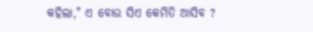କହିଲା," ଏ ବୋଉ ସିଏ କେମିତି ଆସିବ ?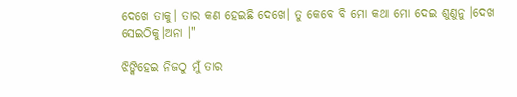ଦେଖେ ତାକୁ।‌ ତାର କଣ ହେଇଛି ଦେଖେ। ତୁ କେବେ ବି ମୋ କଥା ମୋ ଦେଇ ଶୁଣୁନୁ ।ଦେଖ ସେଇଠିକୁ।ଅନା ।"

ଝିଙ୍କିହେଇ ନିଜଠୁ ମୁଁ ତାର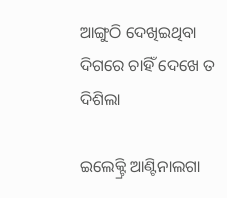ଆଙ୍ଗୁଠି ଦେଖିଇଥିବା ଦିଗରେ ଚାହିଁ ଦେଖେ ତ ଦିଶିଲା

ଇଲେକ୍ଟ୍ରି ଆଣ୍ଟିନାଲଗା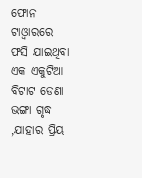ଫୋନ ଟାଓ୍ବାରରେ ଫସି ଯାଇଥିବା ଏକ ଏକୁଟିଆ ବିଟାଟ ଡେଣା ଭଙ୍ଗା ଗୃଦ୍ଧ ,ଯାହାର ପ୍ରିୟ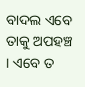ବାଦଲ ଏବେ ତାକୁ ଅପହଞ୍ଚ । ଏବେ ତ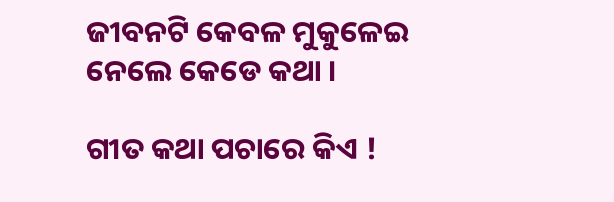ଜୀବନଟି କେବଳ ମୁକୁଳେଇ ନେଲେ କେଡେ କଥା ।

ଗୀତ କଥା ପଚାରେ କିଏ !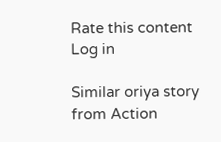Rate this content
Log in

Similar oriya story from Action